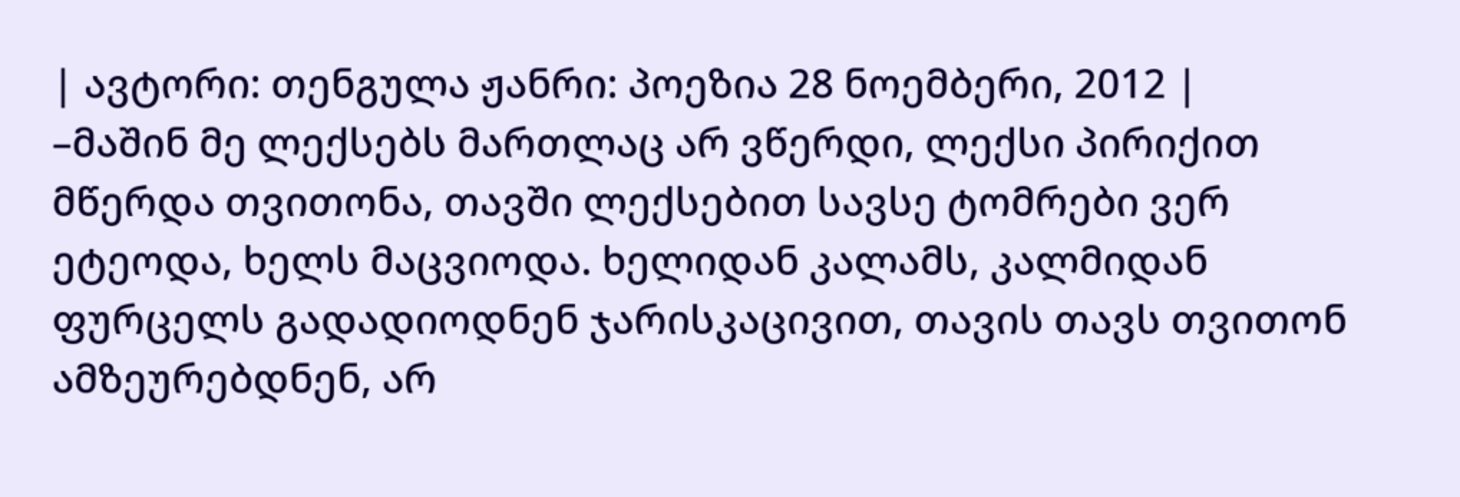| ავტორი: თენგულა ჟანრი: პოეზია 28 ნოემბერი, 2012 |
–მაშინ მე ლექსებს მართლაც არ ვწერდი, ლექსი პირიქით მწერდა თვითონა, თავში ლექსებით სავსე ტომრები ვერ ეტეოდა, ხელს მაცვიოდა. ხელიდან კალამს, კალმიდან ფურცელს გადადიოდნენ ჯარისკაცივით, თავის თავს თვითონ ამზეურებდნენ, არ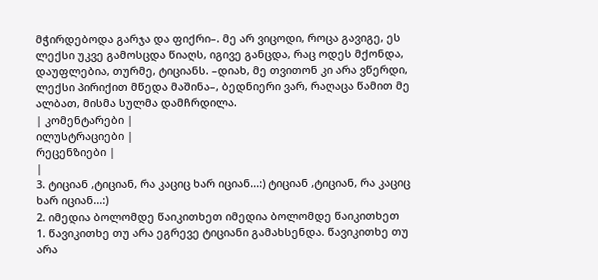მჭირდებოდა გარჯა და ფიქრი–. მე არ ვიცოდი, როცა გავიგე, ეს ლექსი უკვე გამოსცდა წიაღს, იგივე განცდა, რაც ოდეს მქონდა, დაუფლებია, თურმე, ტიციანს. –დიახ, მე თვითონ კი არა ვწერდი, ლექსი პირიქით მწედა მაშინა–, ბედნიერი ვარ, რაღაცა წამით მე ალბათ, მისმა სულმა დამჩრდილა.
| კომენტარები |
ილუსტრაციები |
რეცენზიები |
|
3. ტიციან ,ტიციან, რა კაციც ხარ იციან...:) ტიციან ,ტიციან, რა კაციც ხარ იციან...:)
2. იმედია ბოლომდე წაიკითხეთ იმედია ბოლომდე წაიკითხეთ
1. წავიკითხე თუ არა ეგრევე ტიციანი გამახსენდა. წავიკითხე თუ არა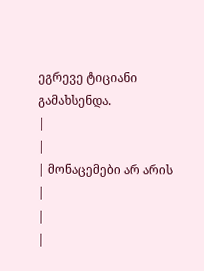ეგრევე ტიციანი გამახსენდა.
|
|
| მონაცემები არ არის |
|
|